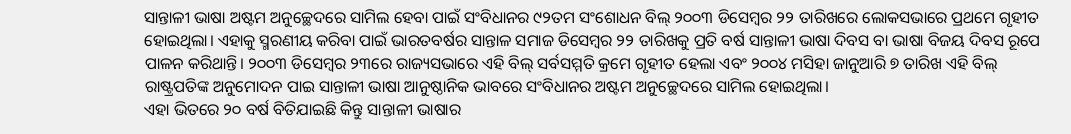ସାନ୍ତାଳୀ ଭାଷା ଅଷ୍ଟମ ଅନୁଚ୍ଛେଦରେ ସାମିଲ ହେବା ପାଇଁ ସଂବିଧାନର ୯୨ତମ ସଂଶୋଧନ ବିଲ୍ ୨୦୦୩ ଡିସେମ୍ବର ୨୨ ତାରିଖରେ ଲୋକସଭାରେ ପ୍ରଥମେ ଗୃହୀତ ହୋଇଥିଲା। ଏହାକୁ ସ୍ମରଣୀୟ କରିବା ପାଇଁ ଭାରତବର୍ଷର ସାନ୍ତାଳ ସମାଜ ଡିସେମ୍ବର ୨୨ ତାରିଖକୁ ପ୍ରତି ବର୍ଷ ସାନ୍ତାଳୀ ଭାଷା ଦିବସ ବା ଭାଷା ବିଜୟ ଦିବସ ରୂପେ ପାଳନ କରିଥାନ୍ତି। ୨୦୦୩ ଡିସେମ୍ବର ୨୩ରେ ରାଜ୍ୟସଭାରେ ଏହି ବିଲ୍ ସର୍ବସମ୍ମତି କ୍ରମେ ଗୃହୀତ ହେଲା ଏବଂ ୨୦୦୪ ମସିହା ଜାନୁଆରି ୭ ତାରିଖ ଏହି ବିଲ୍ ରାଷ୍ଟ୍ରପତିଙ୍କ ଅନୁମୋଦନ ପାଇ ସାନ୍ତାଳୀ ଭାଷା ଆନୁଷ୍ଠାନିକ ଭାବରେ ସଂବିଧାନର ଅଷ୍ଟମ ଅନୁଚ୍ଛେଦରେ ସାମିଲ ହୋଇଥିଲା।
ଏହା ଭିତରେ ୨୦ ବର୍ଷ ବିତିଯାଇଛି କିନ୍ତୁ ସାନ୍ତାଳୀ ଭାଷାର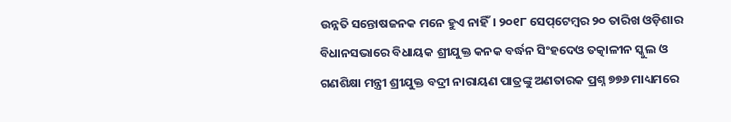ଉନ୍ନତି ସନ୍ତୋଷଜନକ ମନେ ହୁଏ ନାହିଁ। ୨୦୧୮ ସେପ୍‌ଟେମ୍ବର ୨୦ ତାରିଖ ଓଡ଼ିଶାର ବିଧାନସଭାରେ ବିଧାୟକ ଶ୍ରୀଯୁକ୍ତ କନକ ବର୍ଦ୍ଧନ ସିଂହଦେଓ ତତ୍କାଳୀନ ସ୍କୁଲ ଓ ଗଣଶିକ୍ଷା ମନ୍ତ୍ରୀ ଶ୍ରୀଯୁକ୍ତ ବଦ୍ରୀ ନାରାୟଣ ପାତ୍ରଙ୍କୁ ଅଣତାରକ ପ୍ରଶ୍ନ ୭୭୬ ମାଧ୍ୟମରେ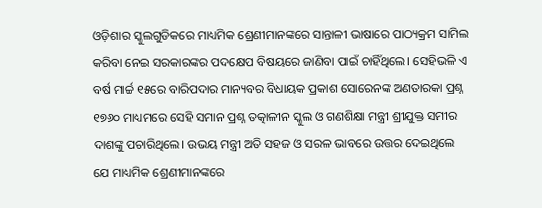ଓଡ଼ିଶାର ସ୍କୁଲଗୁଡିକରେ ମାଧ୍ୟମିକ ଶ୍ରେଣୀମାନଙ୍କରେ ସାନ୍ତାଳୀ ଭାଷାରେ ପାଠ୍ୟକ୍ରମ ସାମିଲ କରିବା ନେଇ ସରକାରଙ୍କର ପଦକ୍ଷେପ ବିଷୟରେ ଜାଣିବା ପାଇଁ ଚାହିଁଥିଲେ। ସେହିଭଳି ଏ ବର୍ଷ ମାର୍ଚ୍ଚ ୧୫ରେ ବାରିପଦାର ମାନ୍ୟବର ବିଧାୟକ ପ୍ରକାଶ ସୋରେନଙ୍କ ଅଣତାରକା ପ୍ରଶ୍ନ ୧୭୬୦ ମାଧ୍ୟମରେ ସେହି ସମାନ ପ୍ରଶ୍ନ ତତ୍କାଳୀନ ସ୍କୁଲ ଓ ଗଣଶିକ୍ଷା ମନ୍ତ୍ରୀ ଶ୍ରୀଯୁକ୍ତ ସମୀର ଦାଶଙ୍କୁ ପଚାରିଥିଲେ। ଉଭୟ ମନ୍ତ୍ରୀ ଅତି ସହଜ ଓ ସରଳ ଭାବରେ ଉତ୍ତର ଦେଇଥିଲେ ଯେ ମାଧ୍ୟମିକ ଶ୍ରେଣୀମାନଙ୍କରେ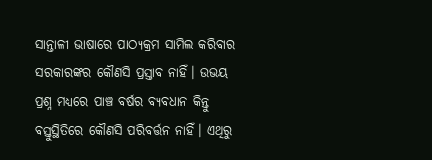ସାନ୍ତାଳୀ ଭାଷାରେ ପାଠ୍ୟକ୍ରମ ସାମିଲ କରିବାର ସରକାରଙ୍କର କୌଣସି ପ୍ରସ୍ତାବ ନାହିଁ। ଉଭୟ ପ୍ରଶ୍ନ ମଧ୍ୟରେ ପାଞ୍ଚ ବର୍ଷର ବ୍ୟବଧାନ କିନ୍ତୁ ବସ୍ତୁସ୍ଥିତିରେ କୌଣସି ପରିବର୍ତ୍ତନ ନାହିଁ। ଏଥିରୁ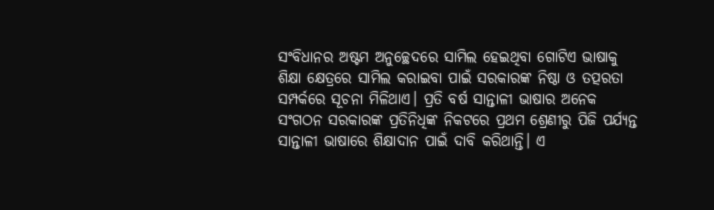ସଂବିଧାନର ଅଷ୍ଟମ ଅନୁଚ୍ଛେଦରେ ସାମିଲ ହେଇଥିବା ଗୋଟିଏ ଭାଷାକୁ ଶିକ୍ଷା କ୍ଷେତ୍ରରେ ସାମିଲ କରାଇବା ପାଇଁ ସରକାରଙ୍କ ନିଷ୍ଠା ଓ ତତ୍ପରତା ସମ୍ପର୍କରେ ସୂଚନା ମିଳିଥାଏ। ପ୍ରତି ବର୍ଷ ସାନ୍ତାଳୀ ଭାଷାର ଅନେକ ସଂଗଠନ ସରକାରଙ୍କ ପ୍ରତିନିଧିଙ୍କ ନିକଟରେ ପ୍ରଥମ ଶ୍ରେଣୀରୁ ପିଜି ପର୍ଯ୍ୟନ୍ତ ସାନ୍ତାଳୀ ଭାଷାରେ ଶିକ୍ଷାଦାନ ପାଇଁ ଦାବି କରିଥାନ୍ତି। ଏ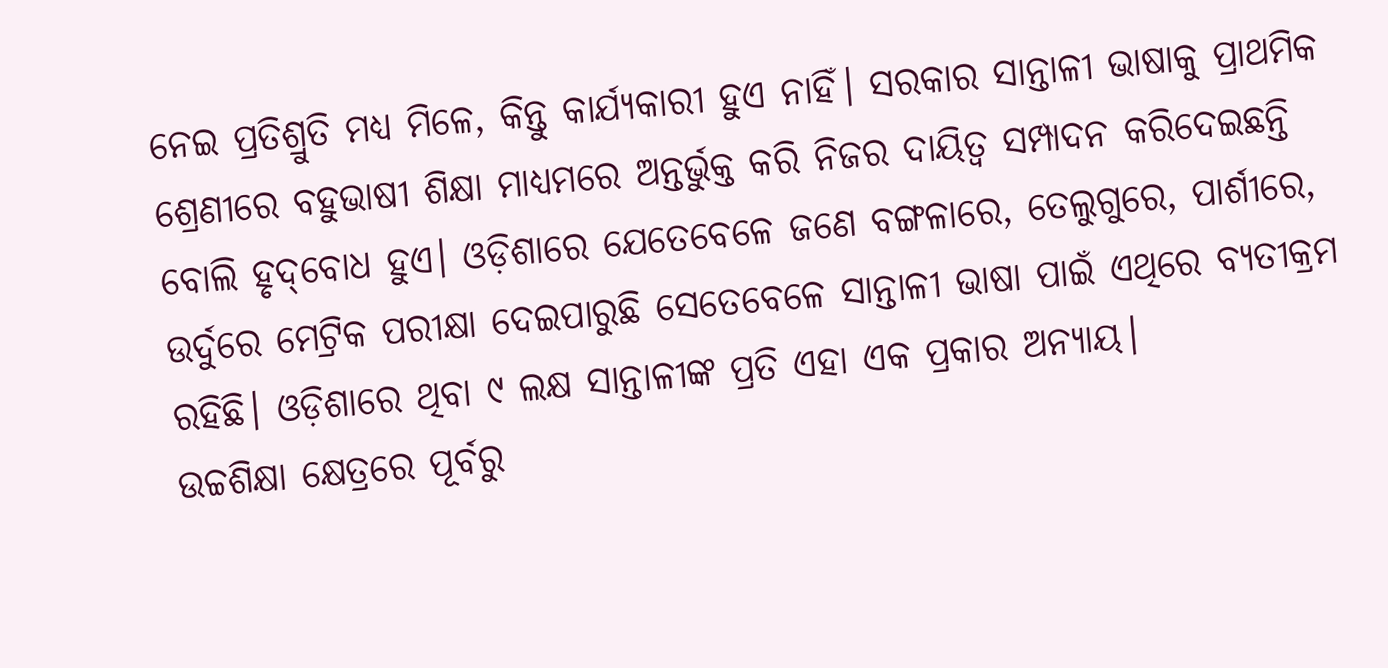ନେଇ ପ୍ରତିଶ୍ରୁତି ମଧ୍ୟ ମିଳେ, କିନ୍ତୁ କାର୍ଯ୍ୟକାରୀ ହୁଏ ନାହିଁ। ସରକାର ସାନ୍ତାଳୀ ଭାଷାକୁ ପ୍ରାଥମିକ ଶ୍ରେଣୀରେ ବହୁଭାଷୀ ଶିକ୍ଷା ମାଧ୍ୟମରେ ଅନ୍ତର୍ଭୁକ୍ତ କରି ନିଜର ଦାୟିତ୍ବ ସମ୍ପାଦନ କରିଦେଇଛନ୍ତି ବୋଲି ହୃଦ୍‌ବୋଧ ହୁଏ। ଓଡ଼ିଶାରେ ଯେତେବେଳେ ଜଣେ ବଙ୍ଗଳାରେ, ତେଲୁଗୁରେ, ପାର୍ଶୀରେ, ଉର୍ଦୁରେ ମେଟ୍ରିକ ପରୀକ୍ଷା ଦେଇପାରୁଛି ସେତେବେଳେ ସାନ୍ତାଳୀ ଭାଷା ପାଇଁ ଏଥିରେ ବ୍ୟତୀକ୍ରମ ରହିଛି। ଓଡ଼ିଶାରେ ଥିବା ୯ ଲକ୍ଷ ସାନ୍ତାଳୀଙ୍କ ପ୍ରତି ଏହା ଏକ ପ୍ରକାର ଅନ୍ୟାୟ।
ଉଚ୍ଚଶିକ୍ଷା କ୍ଷେତ୍ରରେ ପୂର୍ବରୁ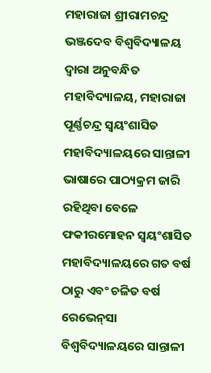ମହାରାଜା ଶ୍ରୀରାମଚନ୍ଦ୍ର ଭଞ୍ଜଦେବ ବିଶ୍ବବିଦ୍ୟାଳୟ ଦ୍ବାରା ଅନୁବନ୍ଧିତ ମହାବିଦ୍ୟାଳୟ, ମହାରାଜା ପୂର୍ଣ୍ଣଚନ୍ଦ୍ର ସ୍ବୟଂଶାସିତ ମହାବିଦ୍ୟାଳୟରେ ସାନ୍ତାଳୀ ଭାଷାରେ ପାଠ୍ୟକ୍ରମ ଜାରି ରହିଥିବା ବେଳେ ଫକୀରମୋହନ ସ୍ବୟଂଶାସିତ ମହାବିଦ୍ୟାଳୟରେ ଗତ ବର୍ଷ ଠାରୁ ଏବଂ ଚଳିତ ବର୍ଷ ରେଭେନ୍‌ସା ବିଶ୍ବବିଦ୍ୟାଳୟରେ ସାନ୍ତାଳୀ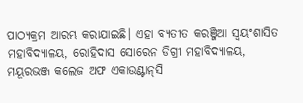ପାଠ୍ୟକ୍ରମ ଆରମ୍ଭ କରାଯାଇଛି। ଏହା ବ୍ୟତୀତ କରଞ୍ଜିଆ ସ୍ବୟଂଶାସିତ ମହାବିଦ୍ୟାଳୟ, ରୋହିଦାସ ସୋରେନ ଡିଗ୍ରୀ ମହାବିଦ୍ୟାଳୟ, ମୟୂରଭଞ୍ଜ କଲେଜ ଅଫ ଏକାଉଣ୍ଟାନ୍‌ସି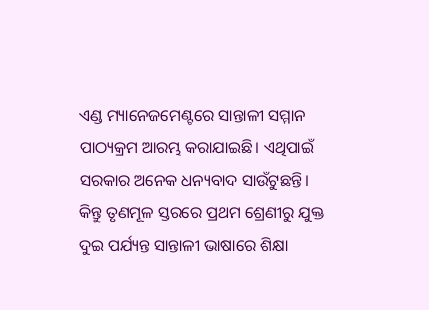ଏଣ୍ଡ ମ୍ୟାନେଜମେଣ୍ଟରେ ସାନ୍ତାଳୀ ସମ୍ମାନ ପାଠ୍ୟକ୍ରମ ଆରମ୍ଭ କରାଯାଇଛି। ଏଥିପାଇଁ ସରକାର ଅନେକ ଧନ୍ୟବାଦ ସାଉଁଟୁଛନ୍ତି। କିନ୍ତୁ ତୃଣମୂଳ ସ୍ତରରେ ପ୍ରଥମ ଶ୍ରେଣୀରୁ ଯୁକ୍ତ ଦୁଇ ପର୍ଯ୍ୟନ୍ତ ସାନ୍ତାଳୀ ଭାଷାରେ ଶିକ୍ଷା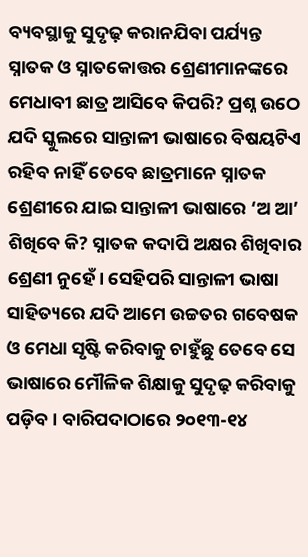ବ୍ୟବସ୍ଥାକୁ ସୁଦୃଢ଼ କରାନଯିବା ପର୍ଯ୍ୟନ୍ତ ସ୍ନାତକ ଓ ସ୍ନାତକୋତ୍ତର ଶ୍ରେଣୀମାନଙ୍କରେ ମେଧାବୀ ଛାତ୍ର ଆସିବେ କିପରି? ପ୍ରଶ୍ନ ଉଠେ ଯଦି ସ୍କୁଲରେ ସାନ୍ତାଳୀ ଭାଷାରେ ବିଷୟଟିଏ ରହିବ ନାହିଁ ତେବେ ଛାତ୍ରମାନେ ସ୍ନାତକ ଶ୍ରେଣୀରେ ଯାଇ ସାନ୍ତାଳୀ ଭାଷାରେ ‘ଅ ଆ’ ଶିଖିବେ କି? ସ୍ନାତକ କଦାପି ଅକ୍ଷର ଶିଖିବାର ଶ୍ରେଣୀ ନୁହେଁ। ସେହିପରି ସାନ୍ତାଳୀ ଭାଷା ସାହିତ୍ୟରେ ଯଦି ଆମେ ଉଚ୍ଚତର ଗବେଷକ ଓ ମେଧା ସୃଷ୍ଟି କରିବାକୁ ଚାହୁଁଛୁ ତେବେ ସେ ଭାଷାରେ ମୌଳିକ ଶିକ୍ଷାକୁ ସୁଦୃଢ଼ କରିବାକୁ ପଡ଼ିବ। ବାରିପଦାଠାରେ ୨୦୧୩-୧୪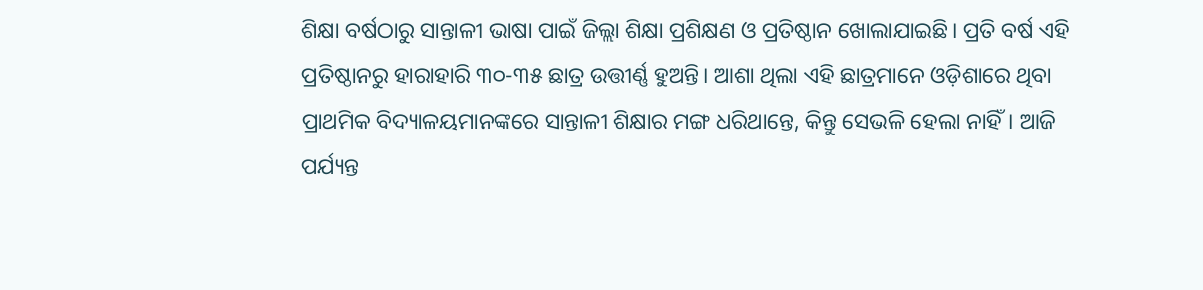ଶିକ୍ଷା ବର୍ଷଠାରୁ ସାନ୍ତାଳୀ ଭାଷା ପାଇଁ ଜିଲ୍ଲା ଶିକ୍ଷା ପ୍ରଶିକ୍ଷଣ ଓ ପ୍ରତିଷ୍ଠାନ ଖୋଲାଯାଇଛି। ପ୍ରତି ବର୍ଷ ଏହି ପ୍ରତିଷ୍ଠାନରୁ ହାରାହାରି ୩୦-୩୫ ଛାତ୍ର ଉତ୍ତୀର୍ଣ୍ଣ ହୁଅନ୍ତି। ଆଶା ଥିଲା ଏହି ଛାତ୍ରମାନେ ଓଡ଼ିଶାରେ ଥିବା ପ୍ରାଥମିକ ବିଦ୍ୟାଳୟମାନଙ୍କରେ ସାନ୍ତାଳୀ ଶିକ୍ଷାର ମଙ୍ଗ ଧରିଥାନ୍ତେ, କିନ୍ତୁ ସେଭଳି ହେଲା ନାହିଁ। ଆଜି ପର୍ଯ୍ୟନ୍ତ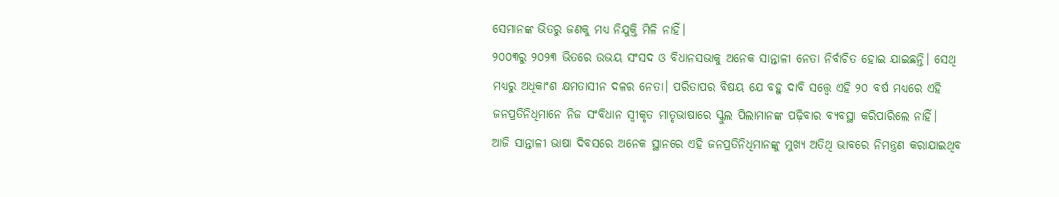ସେମାନଙ୍କ ଭିତରୁ ଜଣକୁ ମଧ୍ୟ ନିଯୁକ୍ତି ମିଳି ନାହିଁ।
୨୦୦୩ରୁ ୨୦୨୩ ଭିତରେ ଉଭୟ ସଂସଦ ଓ ବିଧାନସଭାକୁ ଅନେକ ସାନ୍ତାଳୀ ନେତା ନିର୍ବାଚିତ ହୋଇ ଯାଇଛନ୍ତି। ସେଥି ମଧ୍ୟରୁ ଅଧିକାଂଶ କ୍ଷମତାସୀନ ଦଳର ନେତା। ପରିତାପର ବିଷୟ ଯେ ବହୁ ଦାବି ସତ୍ତ୍ବେ ଏହି ୨୦ ବର୍ଷ ମଧ୍ୟରେ ଏହି ଜନପ୍ରତିନିଧିମାନେ ନିଜ ସଂବିଧାନ ସ୍ବୀକୃତ ମାତୃଭାଷାରେ ସ୍କୁଲ ପିଲାମାନଙ୍କ ପଢ଼ିବାର ବ୍ୟବସ୍ଥା କରିପାରିଲେ ନାହିଁ।
ଆଜି ସାନ୍ତାଳୀ ଭାଷା ଦିବସରେ ଅନେକ ସ୍ଥାନରେ ଏହି ଜନପ୍ରତିନିଧିମାନଙ୍କୁ ମୁଖ୍ୟ ଅତିଥି ଭାବରେ ନିମନ୍ତ୍ରଣ କରାଯାଇଥିବ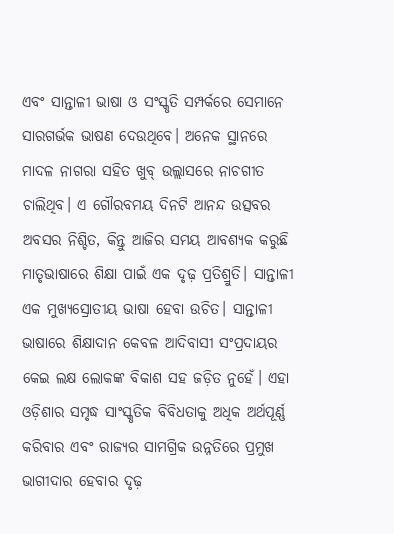ଏବଂ ସାନ୍ତାଳୀ ଭାଷା ଓ ସଂସ୍କୃତି ସମ୍ପର୍କରେ ସେମାନେ ସାରଗର୍ଭକ ଭାଷଣ ଦେଉଥିବେ। ଅନେକ ସ୍ଥାନରେ ମାଦଳ ନାଗରା ସହିତ ଖୁବ୍‌ ଉଲ୍ଲାସରେ ନାଚଗୀତ ଚାଲିଥିବ। ଏ ଗୌରବମୟ ଦିନଟି ଆନନ୍ଦ ଉତ୍ସବର ଅବସର ନିଶ୍ଚିତ, କିନ୍ତୁ ଆଜିର ସମୟ ଆବଶ୍ୟକ କରୁଛି ମାତୃଭାଷାରେ ଶିକ୍ଷା ପାଇଁ ଏକ ଦୃଢ଼ ପ୍ରତିଶ୍ରୁତି। ସାନ୍ତାଳୀ ଏକ ମୁଖ୍ୟସ୍ରୋତୀୟ ଭାଷା ହେବା ଉଚିତ। ସାନ୍ତାଳୀ ଭାଷାରେ ଶିକ୍ଷାଦାନ କେବଳ ଆଦିବାସୀ ସଂପ୍ରଦାୟର କେଇ ଲକ୍ଷ ଲୋକଙ୍କ ବିକାଶ ସହ ଜଡ଼ିତ ନୁହେଁ। ଏହା ଓଡ଼ିଶାର ସମୃଦ୍ଧ ସାଂସ୍କୃତିକ ବିବିଧତାକୁ ଅଧିକ ଅର୍ଥପୂର୍ଣ୍ଣ କରିବାର ଏବଂ ରାଜ୍ୟର ସାମଗ୍ରିକ ଉନ୍ନତିରେ ପ୍ରମୁଖ ଭାଗୀଦାର ହେବାର ଦୃଢ଼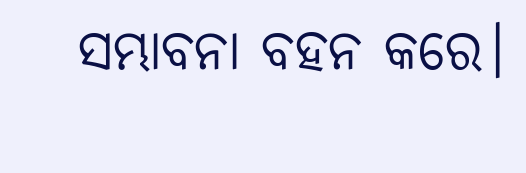ସମ୍ଭାବନା ବହନ କରେ।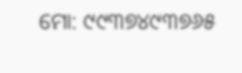ମୋ: ୯୯୩୭୪୯୩୭୬୫